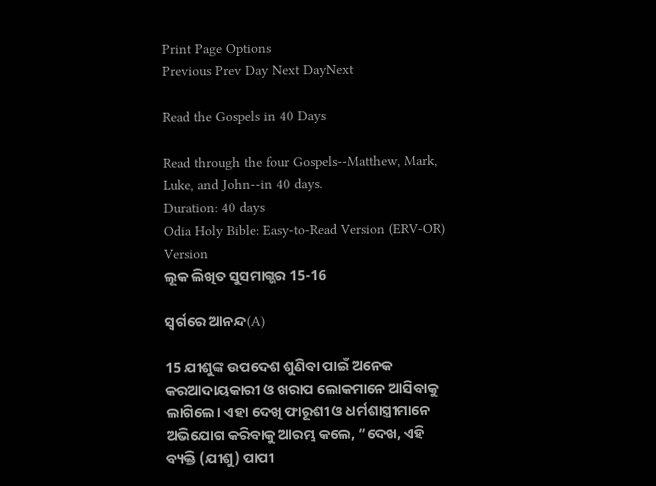Print Page Options
Previous Prev Day Next DayNext

Read the Gospels in 40 Days

Read through the four Gospels--Matthew, Mark, Luke, and John--in 40 days.
Duration: 40 days
Odia Holy Bible: Easy-to-Read Version (ERV-OR)
Version
ଲୂକ ଲିଖିତ ସୁସମାଗ୍ଭର 15-16

ସ୍ୱର୍ଗରେ ଆନନ୍ଦ(A)

15 ଯୀଶୁଙ୍କ ଉପଦେଶ ଶୁଣିବା ପାଇଁ ଅନେକ କରଆଦାୟକାରୀ ଓ ଖରାପ ଲୋକମାନେ ଆସିବାକୁ ଲାଗିଲେ। ଏହା ଦେଖି ଫାରୂଶୀ ଓ ଧର୍ମଶାସ୍ତ୍ରୀମାନେ ଅଭିଯୋଗ କରିବାକୁ ଆରମ୍ଭ କଲେ, “ଦେଖ, ଏହି ବ୍ୟକ୍ତି (ଯୀଶୁ) ପାପୀ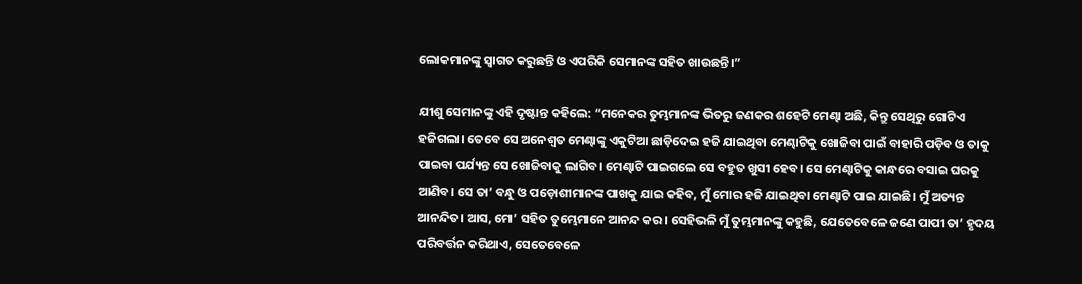ଲୋକମାନଙ୍କୁ ସ୍ୱାଗତ କରୁଛନ୍ତି ଓ ଏପରିକି ସେମାନଙ୍କ ସହିତ ଖାଉଛନ୍ତି।”

ଯୀଶୁ ସେମାନଙ୍କୁ ଏହି ଦୃଷ୍ଟାନ୍ତ କହିଲେ: “ମନେକର ତୁମ୍ଭମାନଙ୍କ ଭିତରୁ ଜଣକର ଶହେଟି ମେଣ୍ଢା ଅଛି, କିନ୍ତୁ ସେଥିରୁ ଗୋଟିଏ ହଜିଗଲା। ତେବେ ସେ ଅନେଶ୍ୱତ ମେଣ୍ଢାଙ୍କୁ ଏକୁଟିଆ ଛାଡ଼ିଦେଇ ହଜି ଯାଇଥିବା ମେଣ୍ଢାଟିକୁ ଖୋଜିବା ପାଇଁ ବାହାରି ପଡ଼ିବ ଓ ତାକୁ ପାଇବା ପର୍ଯ୍ୟନ୍ତ ସେ ଖୋଜିବାକୁ ଲାଗିବ। ମେଣ୍ଢାଟି ପାଇଗଲେ ସେ ବହୁତ ଖୁସୀ ହେବ। ସେ ମେଣ୍ଢାଟିକୁ କାନ୍ଧରେ ବସାଇ ଘରକୁ ଆଣିବ। ସେ ତା’ ବନ୍ଧୁ ଓ ପଡ଼ୋଶୀମାନଙ୍କ ପାଖକୁ ଯାଇ କହିବ, ମୁଁ ମୋର ହଜି ଯାଇଥିବା ମେଣ୍ଢାଟି ପାଇ ଯାଇଛି। ମୁଁ ଅତ୍ୟନ୍ତ ଆନନ୍ଦିତ। ଆସ, ମୋ’ ସହିତ ତୁମ୍ଭେମାନେ ଆନନ୍ଦ କର। ସେହିଭଳି ମୁଁ ତୁମ୍ଭମାନଙ୍କୁ କହୁଛି, ଯେତେବେଳେ ଜଣେ ପାପୀ ତା’ ହୃଦୟ ପରିବର୍ତ୍ତନ କରିଥାଏ, ସେତେବେଳେ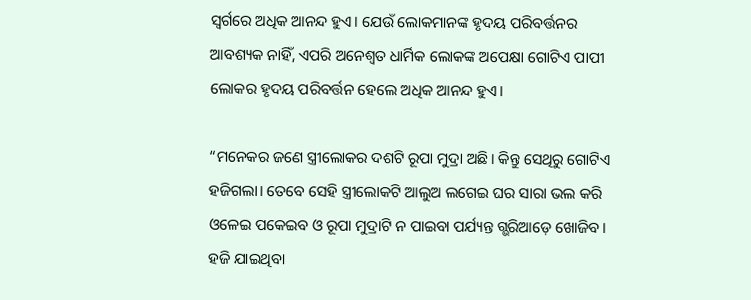ସ୍ୱର୍ଗରେ ଅଧିକ ଆନନ୍ଦ ହୁଏ। ଯେଉଁ ଲୋକମାନଙ୍କ ହୃଦୟ ପରିବର୍ତ୍ତନର ଆବଶ୍ୟକ ନାହିଁ, ଏପରି ଅନେଶ୍ୱତ ଧାର୍ମିକ ଲୋକଙ୍କ ଅପେକ୍ଷା ଗୋଟିଏ ପାପୀ ଲୋକର ହୃଦୟ ପରିବର୍ତ୍ତନ ହେଲେ ଅଧିକ ଆନନ୍ଦ ହୁଏ।

“ମନେକର ଜଣେ ସ୍ତ୍ରୀଲୋକର ଦଶଟି ରୂପା ମୁଦ୍ରା ଅଛି। କିନ୍ତୁ ସେଥିରୁ ଗୋଟିଏ ହଜିଗଲା। ତେବେ ସେହି ସ୍ତ୍ରୀଲୋକଟି ଆଲୁଅ ଲଗେଇ ଘର ସାରା ଭଲ କରି ଓଳେଇ ପକେଇବ ଓ ରୂପା ମୁଦ୍ରାଟି ନ ପାଇବା ପର୍ଯ୍ୟନ୍ତ ଗ୍ଭରିଆଡ଼େ ଖୋଜିବ। ହଜି ଯାଇଥିବା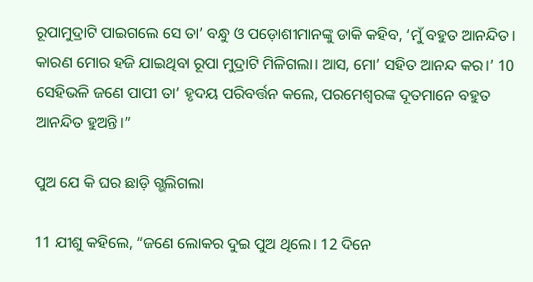ରୂପାମୁଦ୍ରାଟି ପାଇଗଲେ ସେ ତା’ ବନ୍ଧୁ ଓ ପଡ଼ୋଶୀମାନଙ୍କୁ ଡାକି କହିବ, ‘ମୁଁ ବହୁତ ଆନନ୍ଦିତ। କାରଣ ମୋର ହଜି ଯାଇଥିବା ରୂପା ମୁଦ୍ରାଟି ମିଳିଗଲା। ଆସ, ମୋ’ ସହିତ ଆନନ୍ଦ କର।’ 10 ସେହିଭଳି ଜଣେ ପାପୀ ତା’ ହୃଦୟ ପରିବର୍ତ୍ତନ କଲେ, ପରମେଶ୍ୱରଙ୍କ ଦୂତମାନେ ବହୁତ ଆନନ୍ଦିତ ହୁଅନ୍ତି।”

ପୁଅ ଯେ କି ଘର ଛାଡ଼ି ଗ୍ଭଲିଗଲା

11 ଯୀଶୁ କହିଲେ, “ଜଣେ ଲୋକର ଦୁଇ ପୁଅ ଥିଲେ। 12 ଦିନେ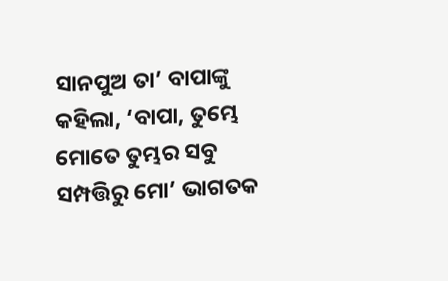ସାନପୁଅ ତା’ ବାପାଙ୍କୁ କହିଲା, ‘ବାପା, ତୁମ୍ଭେ ମୋତେ ତୁମ୍ଭର ସବୁ ସମ୍ପତ୍ତିରୁ ମୋ’ ଭାଗତକ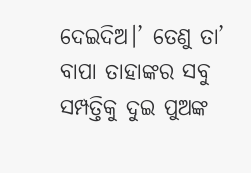ଦେଇଦିଅ।’ ତେଣୁ ତା’ ବାପା ତାହାଙ୍କର ସବୁ ସମ୍ପତ୍ତିକୁ ଦୁଇ ପୁଅଙ୍କ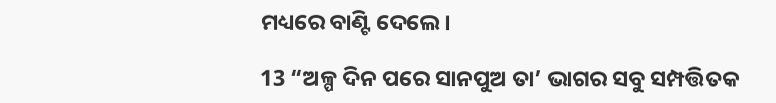ମଧ୍ୟରେ ବାଣ୍ଟି ଦେଲେ।

13 “ଅଳ୍ପ ଦିନ ପରେ ସାନପୁଅ ତା’ ଭାଗର ସବୁ ସମ୍ପତ୍ତିତକ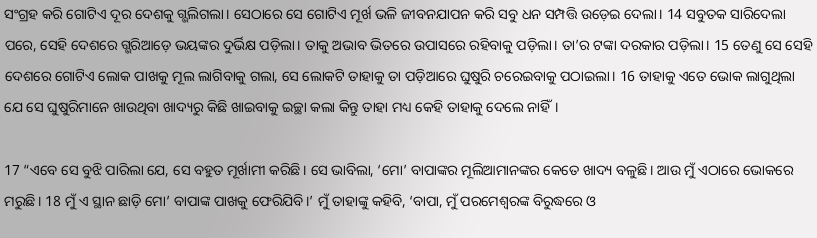ସଂଗ୍ରହ କରି ଗୋଟିଏ ଦୂର ଦେଶକୁ ଗ୍ଭଲିଗଲା। ସେଠାରେ ସେ ଗୋଟିଏ ମୂର୍ଖ ଭଳି ଜୀବନଯାପନ କରି ସବୁ ଧନ ସମ୍ପତ୍ତି ଉଡ଼େଇ ଦେଲା। 14 ସବୁତକ ସାରିଦେଲା ପରେ, ସେହି ଦେଶରେ ଗ୍ଭରିଆଡ଼େ ଭୟଙ୍କର ଦୁର୍ଭିକ୍ଷ ପଡ଼ିଲା। ତାକୁ ଅଭାବ ଭିତରେ ଉପାସରେ ରହିବାକୁ ପଡ଼ିଲା। ତା’ର ଟଙ୍କା ଦରକାର ପଡ଼ିଲା। 15 ତେଣୁ ସେ ସେହି ଦେଶରେ ଗୋଟିଏ ଲୋକ ପାଖକୁ ମୂଲ ଲାଗିବାକୁ ଗଲା, ସେ ଲୋକଟି ତାହାକୁ ତା ପଡ଼ିଆରେ ଘୁଷୁରି ଚରେଇବାକୁ ପଠାଇଲା। 16 ତାହାକୁ ଏତେ ଭୋକ ଲାଗୁଥିଲା ଯେ ସେ ଘୁଷୁରିମାନେ ଖାଉଥିବା ଖାଦ୍ୟରୁ କିଛି ଖାଇବାକୁ ଇଚ୍ଛା କଲା କିନ୍ତୁ ତାହା ମଧ୍ୟ କେହି ତାହାକୁ ଦେଲେ ନାହିଁ।

17 “ଏବେ ସେ ବୁଝି ପାରିଲା ଯେ, ସେ ବହୁତ ମୂର୍ଖାମୀ କରିଛି। ସେ ଭାବିଲା, ‘ମୋ’ ବାପାଙ୍କର ମୂଲିଆମାନଙ୍କର କେତେ ଖାଦ୍ୟ ବଳୁଛି। ଆଉ ମୁଁ ଏଠାରେ ଭୋକରେ ମରୁଛି। 18 ମୁଁ ଏ ସ୍ଥାନ ଛାଡ଼ି ମୋ’ ବାପାଙ୍କ ପାଖକୁ ଫେରିଯିବି।’ ମୁଁ ତାହାଙ୍କୁ କହିବି, ‘ବାପା, ମୁଁ ପରମେଶ୍ୱରଙ୍କ ବିରୁଦ୍ଧରେ ଓ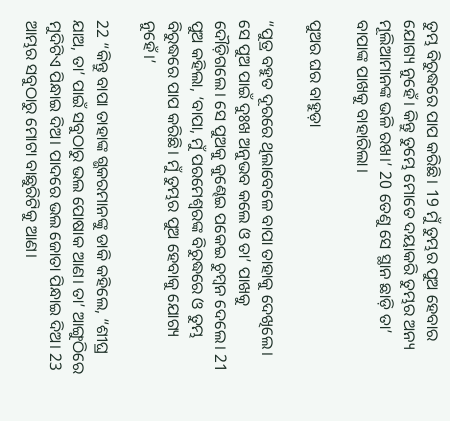ତୁମ୍ଭ ବିରୁଦ୍ଧରେ ପାପ କରିଛି। 19 ମୁଁ ତୁମ୍ଭର ପୁଅ ହେବାର ଯୋଗ୍ୟ ନୁହେଁ। କିନ୍ତୁ ତୁମ୍ଭେ ମୋତେ ଦୟାକରି ତୁମ୍ଭର ଅନ୍ୟ ମୂଲିଆମାନଙ୍କ ଭଳି ରଖ।’ 20 ତେଣୁ ସେ ସ୍ଥାନ ଛାଡ଼ି ତା’ ବାପାଙ୍କ ପାଖକୁ ବାହାରିଲା।

ପୁଅର ଘର ବାହୁଡ଼ା

“ପୁତ୍ର ବହୁତ ଦୂରରେ ଥିଲାବେଳେ ବାପା ତାହାକୁ ଦେଖିଲେ। ସେ ପୁଅ ପାଇଁ ଦୁଃଖ ଅନୁଭବ କଲେ ଓ ତା’ ପାଖକୁ ଦୌଡ଼ିଗଲେ। ସେ ପୁଅକୁ କୁଣ୍ଢେଇ ପକେଇ ଚୁମ୍ବନ ଦେଲେ। 21 ପୁଅ କହିଲା, ‘ବାପା, ମୁଁ ପରମେଶ୍ୱରଙ୍କ ବିରୁଦ୍ଧରେ ଓ ତୁମ୍ଭ ବିରୁଦ୍ଧରେ ପାପ କରିଛି। ମୁଁ ତୁମ୍ଭର ପୁଅ ହେବାକୁ ଯୋଗ୍ୟ ନୁହେଁ।’

22 “କିନ୍ତୁ ବାପା ତାହାଙ୍କ ଗ୍ଭକରମାନଙ୍କୁ ଡାକି କହିଲେ, “ଶୀଘ୍ର ଯାଅ, ତା’ ପାଇଁ ସବୁଠାରୁ ଭଲ ପୋଷାକ ଆଣ। ତା’ ଆଙ୍ଗୁଠିରେ ମୁଦିଟିଏ ପିନ୍ଧାଇ ଦିଅ। ପାଦରେ ଭଲ ଜୋତା ପିନ୍ଧାଇ ଦିଅ। 23 ଆମ୍ଭର ସବୁଠାରୁ ମୋଟା ବାଛୁରିଟିକୁ ଆଣ।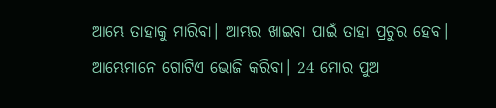ଆମ୍ଭେ ତାହାକୁ ମାରିବା। ଆମ୍ଭର ଖାଇବା ପାଇଁ ତାହା ପ୍ରଚୁର ହେବ। ଆମ୍ଭେମାନେ ଗୋଟିଏ ଭୋଜି କରିବା। 24 ମୋର ପୁଅ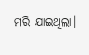ମରି ଯାଇଥିଲା।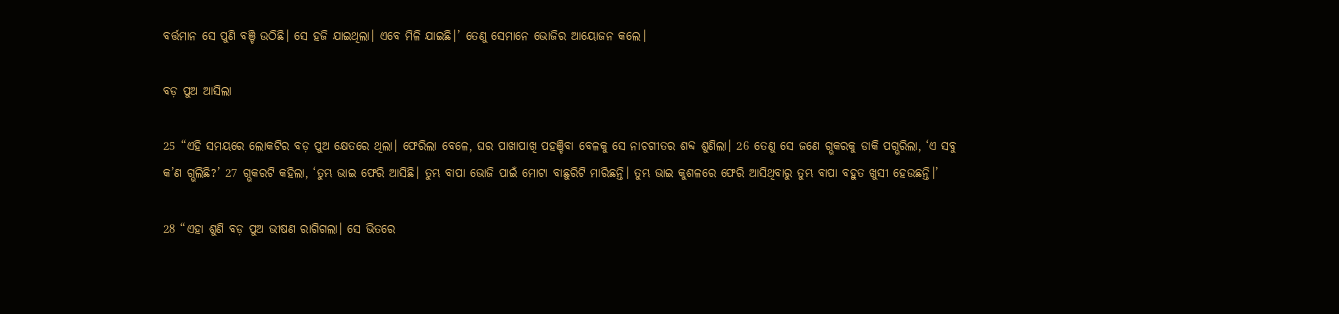ବର୍ତ୍ତମାନ ସେ ପୁଣି ବଞ୍ଚି ଉଠିଛି। ସେ ହଜି ଯାଇଥିଲା। ଏବେ ମିଳି ଯାଇଛି।’ ତେଣୁ ସେମାନେ ଭୋଜିର ଆୟୋଜନ କଲେ।

ବଡ଼ ପୁଅ ଆସିଲା

25 “ଏହି ସମୟରେ ଲୋକଟିର ବଡ଼ ପୁଅ କ୍ଷେତରେ ଥିଲା। ଫେରିଲା ବେଳେ, ଘର ପାଖାପାଖି ପହଞ୍ଚିବା ବେଳକୁ ସେ ନାଚଗୀତର ଶବ୍ଦ ଶୁଣିଲା। 26 ତେଣୁ ସେ ଜଣେ ଗ୍ଭକରକୁ ଡାକି ପଗ୍ଭରିଲା, ‘ଏ ସବୁ କ’ଣ ଗ୍ଭଲିଛି?’ 27 ଗ୍ଭକରଟି କହିଲା, ‘ତୁମ୍ଭ ଭାଇ ଫେରି ଆସିଛି। ତୁମ୍ଭ ବାପା ଭୋଜି ପାଇଁ ମୋଟା ବାଛୁରିଟି ମାରିଛନ୍ତି। ତୁମ୍ଭ ଭାଇ କୁଶଳରେ ଫେରି ଆସିଥିବାରୁ ତୁମ୍ଭ ବାପା ବହୁତ ଖୁସୀ ହେଉଛନ୍ତି।’

28 “ଏହା ଶୁଣି ବଡ଼ ପୁଅ ଭୀଷଣ ରାଗିଗଲା। ସେ ଭିତରେ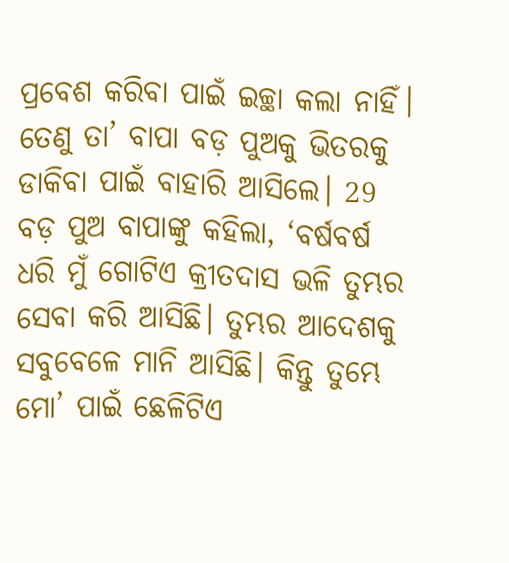ପ୍ରବେଶ କରିବା ପାଇଁ ଇଚ୍ଛା କଲା ନାହିଁ। ତେଣୁ ତା’ ବାପା ବଡ଼ ପୁଅକୁ ଭିତରକୁ ଡାକିବା ପାଇଁ ବାହାରି ଆସିଲେ। 29 ବଡ଼ ପୁଅ ବାପାଙ୍କୁ କହିଲା, ‘ବର୍ଷବର୍ଷ ଧରି ମୁଁ ଗୋଟିଏ କ୍ରୀତଦାସ ଭଳି ତୁମ୍ଭର ସେବା କରି ଆସିଛି। ତୁମ୍ଭର ଆଦେଶକୁ ସବୁବେଳେ ମାନି ଆସିଛି। କିନ୍ତୁ ତୁମ୍ଭେ ମୋ’ ପାଇଁ ଛେଳିଟିଏ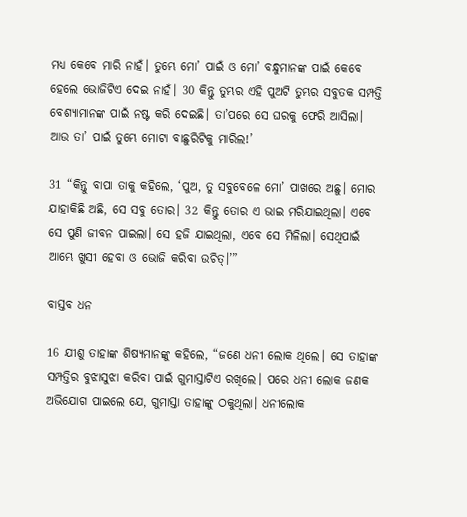ମଧ୍ୟ କେବେ ମାରି ନାହଁ। ତୁମ୍ଭେ ମୋ’ ପାଇଁ ଓ ମୋ’ ବନ୍ଧୁମାନଙ୍କ ପାଇଁ କେବେ ହେଲେ ଭୋଜିଟିଏ ଦେଇ ନାହଁ। 30 କିନ୍ତୁ ତୁମ୍ଭର ଏହି ପୁଅଟି ତୁମ୍ଭର ସବୁତକ ସମ୍ପତ୍ତି ବେଶ୍ୟାମାନଙ୍କ ପାଇଁ ନଷ୍ଟ କରି ଦେଇଛି। ତା’ପରେ ସେ ଘରକୁ ଫେରି ଆସିଲା। ଆଉ ତା’ ପାଇଁ ତୁମ୍ଭେ ମୋଟା ବାଛୁରିଟିକୁ ମାରିଲ!’

31 “କିନ୍ତୁ ବାପା ତାକୁ କହିଲେ, ‘ପୁଅ, ତୁ ସବୁବେଳେ ମୋ’ ପାଖରେ ଅଛୁ। ମୋର ଯାହାକିଛି ଅଛି, ସେ ସବୁ ତୋର। 32 କିନ୍ତୁ ତୋର ଏ ଭାଇ ମରିଯାଇଥିଲା। ଏବେ ସେ ପୁଣି ଜୀବନ ପାଇଲା। ସେ ହଜି ଯାଇଥିଲା, ଏବେ ସେ ମିଳିଲା। ସେଥିପାଇଁ ଆମ୍ଭେ ଖୁସୀ ହେବା ଓ ଭୋଜି କରିବା ଉଚିତ୍।’”

ବାସ୍ତବ ଧନ

16 ଯୀଶୁ ତାହାଙ୍କ ଶିଷ୍ୟମାନଙ୍କୁ କହିଲେ, “ଜଣେ ଧନୀ ଲୋକ ଥିଲେ। ସେ ତାହାଙ୍କ ସମ୍ପତ୍ତିର ବୁଝାସୁଝା କରିବା ପାଇଁ ଗୁମାସ୍ତାଟିଏ ରଖିଲେ। ପରେ ଧନୀ ଲୋକ ଜଣକ ଅଭିଯୋଗ ପାଇଲେ ଯେ, ଗୁମାସ୍ତା ତାହାଙ୍କୁ ଠକୁଥିଲା। ଧନୀଲୋକ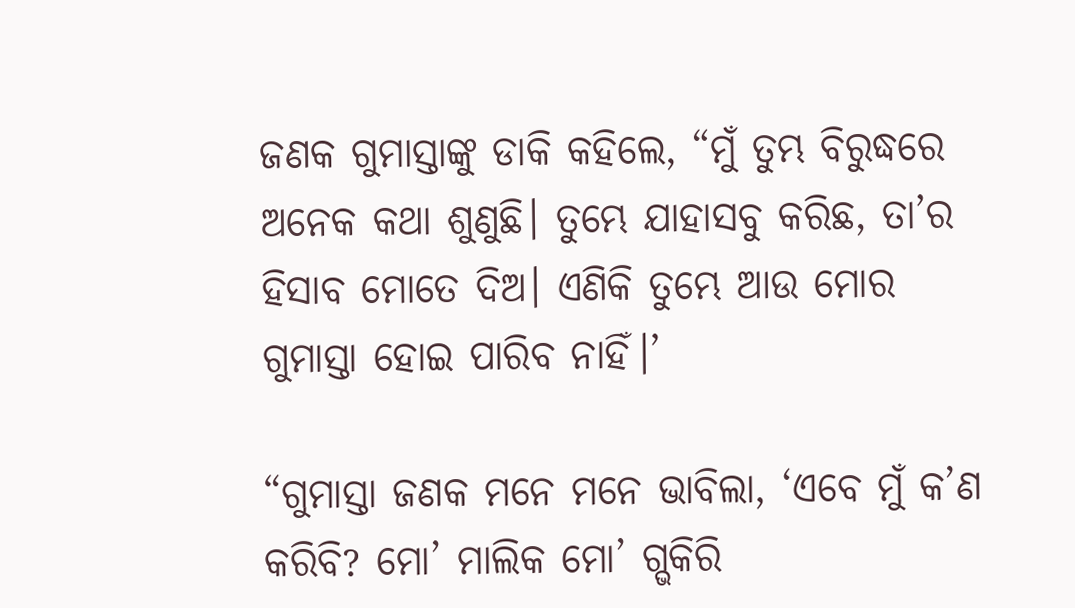ଜଣକ ଗୁମାସ୍ତାଙ୍କୁ ଡାକି କହିଲେ, “ମୁଁ ତୁମ୍ଭ ବିରୁଦ୍ଧରେ ଅନେକ କଥା ଶୁଣୁଛି। ତୁମ୍ଭେ ଯାହାସବୁ କରିଛ, ତା’ର ହିସାବ ମୋତେ ଦିଅ। ଏଣିକି ତୁମ୍ଭେ ଆଉ ମୋର ଗୁମାସ୍ତା ହୋଇ ପାରିବ ନାହିଁ।’

“ଗୁମାସ୍ତା ଜଣକ ମନେ ମନେ ଭାବିଲା, ‘ଏବେ ମୁଁ କ’ଣ କରିବି? ମୋ’ ମାଲିକ ମୋ’ ଗ୍ଭକିରି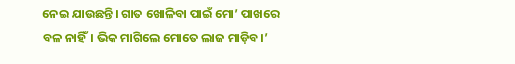ନେଇ ଯାଉଛନ୍ତି। ଗାତ ଖୋଳିବା ପାଇଁ ମୋ’ ପାଖରେ ବଳ ନାହିଁ। ଭିକ ମାଗିଲେ ମୋତେ ଲାଜ ମାଡ଼ିବ।’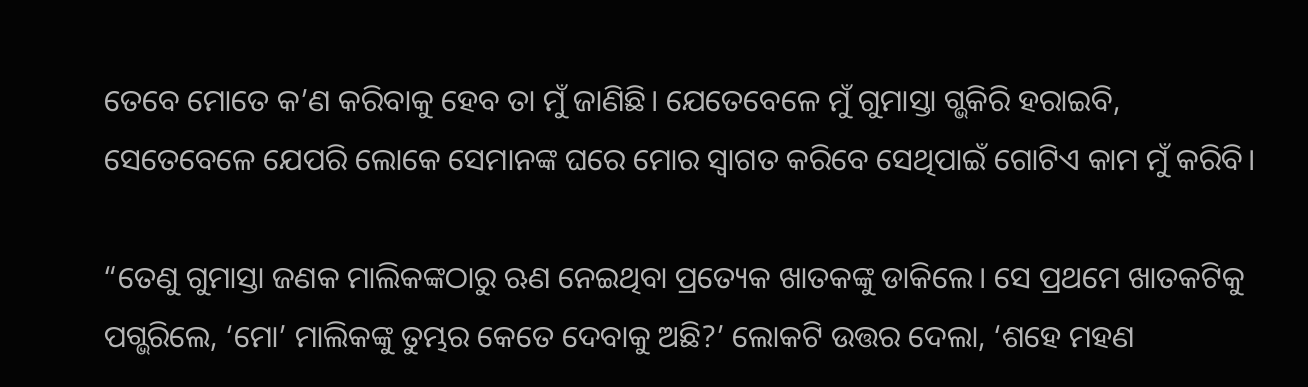ତେବେ ମୋତେ କ’ଣ କରିବାକୁ ହେବ ତା ମୁଁ ଜାଣିଛି। ଯେତେବେଳେ ମୁଁ ଗୁମାସ୍ତା ଗ୍ଭକିରି ହରାଇବି, ସେତେବେଳେ ଯେପରି ଲୋକେ ସେମାନଙ୍କ ଘରେ ମୋର ସ୍ୱାଗତ କରିବେ ସେଥିପାଇଁ ଗୋଟିଏ କାମ ମୁଁ କରିବି।

“ତେଣୁ ଗୁମାସ୍ତା ଜଣକ ମାଲିକଙ୍କଠାରୁ ଋଣ ନେଇଥିବା ପ୍ରତ୍ୟେକ ଖାତକଙ୍କୁ ଡାକିଲେ। ସେ ପ୍ରଥମେ ଖାତକଟିକୁ ପଗ୍ଭରିଲେ, ‘ମୋ’ ମାଲିକଙ୍କୁ ତୁମ୍ଭର କେତେ ଦେବାକୁ ଅଛି?’ ଲୋକଟି ଉତ୍ତର ଦେଲା, ‘ଶହେ ମହଣ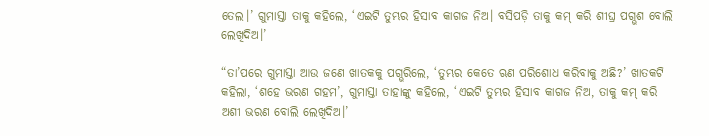ତେଲ।’ ଗୁମାସ୍ତା ତାକୁ କହିଲେ, ‘ଏଇଟି ତୁମ୍ଭର ହିସାବ କାଗଜ ନିଅ। ବସିପଡ଼ି ତାକୁ କମ୍ କରି ଶୀଘ୍ର ପଗ୍ଭଶ ବୋଲି ଲେଖିଦିଅ।’

“ତା’ପରେ ଗୁମାସ୍ତା ଆଉ ଜଣେ ଖାତକକୁ ପଗ୍ଭରିଲେ, ‘ତୁମ୍ଭର କେତେ ଋଣ ପରିଶୋଧ କରିବାକୁ ଅଛି?’ ଖାତକଟି କହିଲା, ‘ଶହେ ଭରଣ ଗହମ’, ଗୁମାସ୍ତା ତାହାଙ୍କୁ କହିଲେ, ‘ଏଇଟି ତୁମ୍ଭର ହିସାବ କାଗଜ ନିଅ, ତାକୁ କମ୍ କରି ଅଶୀ ଭରଣ ବୋଲି ଲେଖିଦିଅ।’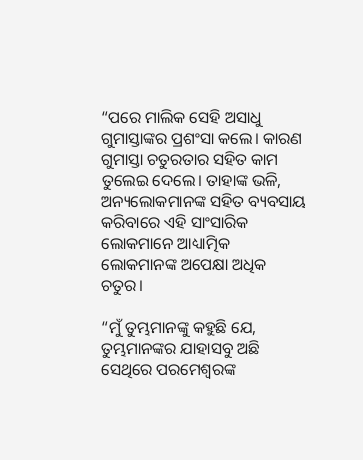“ପରେ ମାଲିକ ସେହି ଅସାଧୁ ଗୁମାସ୍ତାଙ୍କର ପ୍ରଶଂସା କଲେ। କାରଣ ଗୁମାସ୍ତା ଚତୁରତାର ସହିତ କାମ ତୁଲେଇ ଦେଲେ। ତାହାଙ୍କ ଭଳି, ଅନ୍ୟଲୋକମାନଙ୍କ ସହିତ ବ୍ୟବସାୟ କରିବାରେ ଏହି ସାଂସାରିକ ଲୋକମାନେ ଆଧ୍ୟାତ୍ମିକ ଲୋକମାନଙ୍କ ଅପେକ୍ଷା ଅଧିକ ଚତୁର।

“ମୁଁ ତୁମ୍ଭମାନଙ୍କୁ କହୁଛି ଯେ, ତୁମ୍ଭମାନଙ୍କର ଯାହାସବୁ ଅଛି ସେଥିରେ ପରମେଶ୍ୱରଙ୍କ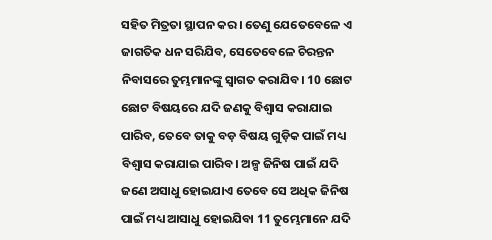ସହିତ ମିତ୍ରତା ସ୍ଥାପନ କର। ତେଣୁ ଯେତେବେଳେ ଏ ଜାଗତିକ ଧନ ସରିଯିବ, ସେତେବେଳେ ଚିରନ୍ତନ ନିବାସରେ ତୁମ୍ଭମାନଙ୍କୁ ସ୍ୱାଗତ କରାଯିବ। 10 ଛୋଟ ଛୋଟ ବିଷୟରେ ଯଦି ଜଣକୁ ବିଶ୍ୱାସ କରାଯାଇ ପାରିବ, ତେବେ ତାକୁ ବଡ଼ ବିଷୟ ଗୁଡ଼ିକ ପାଇଁ ମଧ୍ୟ ବିଶ୍ୱାସ କରାଯାଇ ପାରିବ। ଅଳ୍ପ ଜିନିଷ ପାଇଁ ଯଦି ଜଣେ ଅସାଧୁ ହୋଇଯାଏ ତେବେ ସେ ଅଧିକ ଜିନିଷ ପାଇଁ ମଧ୍ୟ ଆସାଧୁ ହୋଇଯିବା 11 ତୁମ୍ଭେମାନେ ଯଦି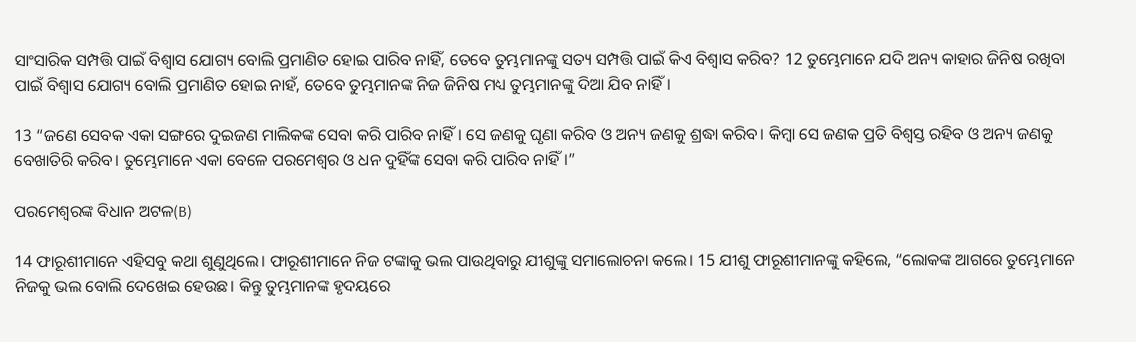ସାଂସାରିକ ସମ୍ପତ୍ତି ପାଇଁ ବିଶ୍ୱାସ ଯୋଗ୍ୟ ବୋଲି ପ୍ରମାଣିତ ହୋଇ ପାରିବ ନାହିଁ, ତେବେ ତୁମ୍ଭମାନଙ୍କୁ ସତ୍ୟ ସମ୍ପତ୍ତି ପାଇଁ କିଏ ବିଶ୍ୱାସ କରିବ? 12 ତୁମ୍ଭେମାନେ ଯଦି ଅନ୍ୟ କାହାର ଜିନିଷ ରଖିବା ପାଇଁ ବିଶ୍ୱାସ ଯୋଗ୍ୟ ବୋଲି ପ୍ରମାଣିତ ହୋଇ ନାହଁ, ତେବେ ତୁମ୍ଭମାନଙ୍କ ନିଜ ଜିନିଷ ମଧ୍ୟ ତୁମ୍ଭମାନଙ୍କୁ ଦିଆ ଯିବ ନାହିଁ।

13 “ଜଣେ ସେବକ ଏକା ସଙ୍ଗରେ ଦୁଇଜଣ ମାଲିକଙ୍କ ସେବା କରି ପାରିବ ନାହିଁ। ସେ ଜଣକୁ ଘୃଣା କରିବ ଓ ଅନ୍ୟ ଜଣକୁ ଶ୍ରଦ୍ଧା କରିବ। କିମ୍ବା ସେ ଜଣକ ପ୍ରତି ବିଶ୍ୱସ୍ତ ରହିବ ଓ ଅନ୍ୟ ଜଣକୁ ବେଖାତିରି କରିବ। ତୁମ୍ଭେମାନେ ଏକା ବେଳେ ପରମେଶ୍ୱର ଓ ଧନ ଦୁହିଁଙ୍କ ସେବା କରି ପାରିବ ନାହିଁ।”

ପରମେଶ୍ୱରଙ୍କ ବିଧାନ ଅଟଳ(B)

14 ଫାରୂଶୀମାନେ ଏହିସବୁ କଥା ଶୁଣୁଥିଲେ। ଫାରୂଶୀମାନେ ନିଜ ଟଙ୍କାକୁ ଭଲ ପାଉଥିବାରୁ ଯୀଶୁଙ୍କୁ ସମାଲୋଚନା କଲେ। 15 ଯୀଶୁ ଫାରୂଶୀମାନଙ୍କୁ କହିଲେ, “ଲୋକଙ୍କ ଆଗରେ ତୁମ୍ଭେମାନେ ନିଜକୁ ଭଲ ବୋଲି ଦେଖେଇ ହେଉଛ। କିନ୍ତୁ ତୁମ୍ଭମାନଙ୍କ ହୃଦୟରେ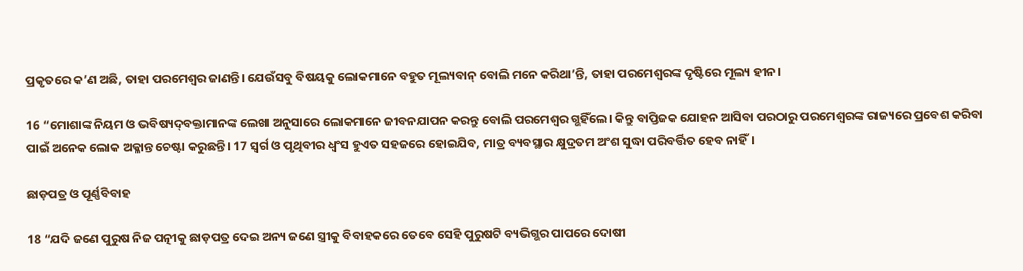ପ୍ରକୃତରେ କ’ଣ ଅଛି, ତାହା ପରମେଶ୍ୱର ଜାଣନ୍ତି। ଯେଉଁସବୁ ବିଷୟକୁ ଲୋକମାନେ ବହୁତ ମୂଲ୍ୟବାନ୍ ବୋଲି ମନେ କରିଥା’ନ୍ତି, ତାହା ପରମେଶ୍ୱରଙ୍କ ଦୃଷ୍ଟିରେ ମୂଲ୍ୟ ହୀନ।

16 “ମୋଶାଙ୍କ ନିୟମ ଓ ଭବିଷ୍ୟ‌ଦ୍‌ବକ୍ତାମାନଙ୍କ ଲେଖା ଅନୁସାରେ ଲୋକମାନେ ଜୀବନଯାପନ କରନ୍ତୁ ବୋଲି ପରମେଶ୍ୱର ଗ୍ଭହିଁଲେ। କିନ୍ତୁ ବାପ୍ତିଜକ ଯୋହନ ଆସିବା ପରଠାରୁ ପରମେଶ୍ୱରଙ୍କ ରାଜ୍ୟରେ ପ୍ରବେଶ କରିବା ପାଇଁ ଅନେକ ଲୋକ ଅକ୍ଳାନ୍ତ ଚେଷ୍ଟା କରୁଛନ୍ତି। 17 ସ୍ୱର୍ଗ ଓ ପୃଥିବୀର ଧ୍ୱଂସ ହୁଏତ ସହଜରେ ହୋଇଯିବ, ମାତ୍ର ବ୍ୟବସ୍ଥାର କ୍ଷୁଦ୍ରତମ ଅଂଶ ସୁଦ୍ଧା ପରିବର୍ତ୍ତିତ ହେବ ନାହିଁ।

ଛାଡ଼ପତ୍ର ଓ ପୂର୍ଣ୍ଣବିବାହ

18 “ଯଦି ଜଣେ ପୁରୁଷ ନିଜ ପତ୍ନୀକୁ ଛାଡ଼ପତ୍ର ଦେଇ ଅନ୍ୟ ଜଣେ ସ୍ତ୍ରୀକୁ ବିବାହକରେ ତେବେ ସେହି ପୁରୁଷଟି ବ୍ୟଭିଗ୍ଭର ପାପରେ ଦୋଷୀ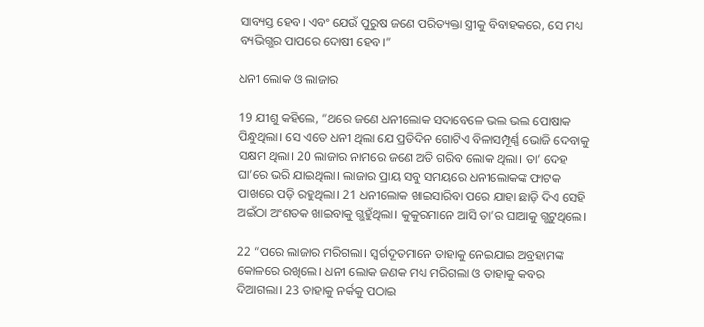ସାବ୍ୟସ୍ତ ହେବ। ଏବଂ ଯେଉଁ ପୁରୁଷ ଜଣେ ପରିତ୍ୟକ୍ତା ସ୍ତ୍ରୀକୁ ବିବାହକରେ, ସେ ମଧ୍ୟ ବ୍ୟଭିଗ୍ଭର ପାପରେ ଦୋଷୀ ହେବ।”

ଧନୀ ଲୋକ ଓ ଲାଜାର

19 ଯୀଶୁ କହିଲେ, “ଥରେ ଜଣେ ଧନୀଲୋକ ସଦାବେଳେ ଭଲ ଭଲ ପୋଷାକ ପିନ୍ଧୁଥିଲା। ସେ ଏତେ ଧନୀ ଥିଲା ଯେ ପ୍ରତିଦିନ ଗୋଟିଏ ବିଳାସମ୍ପୂର୍ଣ୍ଣ ଭୋଜି ଦେବାକୁ ସକ୍ଷମ ଥିଲା। 20 ଲାଜାର ନାମରେ ଜଣେ ଅତି ଗରିବ ଲୋକ ଥିଲା। ତା’ ଦେହ ଘା’ରେ ଭରି ଯାଇଥିଲା। ଲାଜାର ପ୍ରାୟ ସବୁ ସମୟରେ ଧନୀଲୋକଙ୍କ ଫାଟକ ପାଖରେ ପଡ଼ି ରହୁଥିଲା। 21 ଧନୀଲୋକ ଖାଇସାରିବା ପରେ ଯାହା ଛାଡ଼ି ଦିଏ ସେହି ଅଇଁଠା ଅଂଶତକ ଖାଇବାକୁ ଗ୍ଭହୁଁଥିଲା। କୁକୁରମାନେ ଆସି ତା’ର ଘାଆକୁ ଗ୍ଭଟୁଥିଲେ।

22 “ପରେ ଲାଜାର ମରିଗଲା। ସ୍ୱର୍ଗଦୂତମାନେ ତାହାକୁ ନେଇଯାଇ ଅବ୍ରହାମଙ୍କ କୋଳରେ ରଖିଲେ। ଧନୀ ଲୋକ ଜଣକ ମଧ୍ୟ ମରିଗଲା ଓ ତାହାକୁ କବର ଦିଆଗଲା। 23 ତାହାକୁ ନର୍କକୁ ପଠାଇ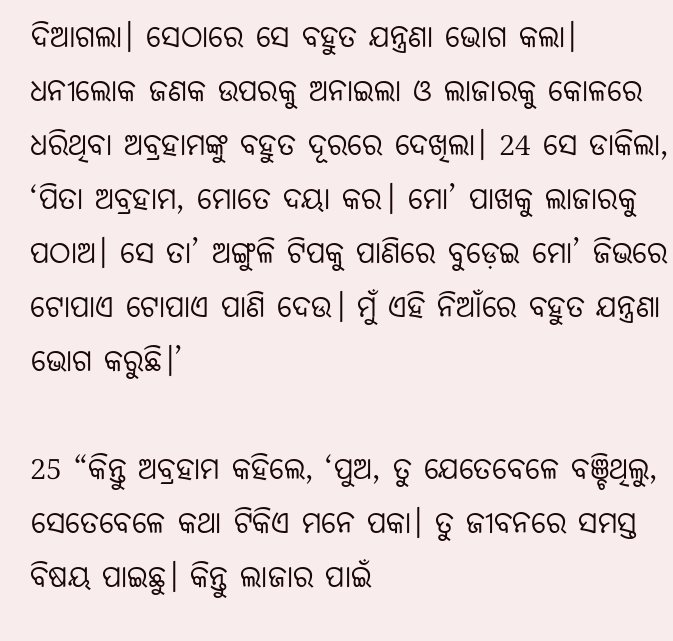ଦିଆଗଲା। ସେଠାରେ ସେ ବହୁତ ଯନ୍ତ୍ରଣା ଭୋଗ କଲା। ଧନୀଲୋକ ଜଣକ ଉପରକୁ ଅନାଇଲା ଓ ଲାଜାରକୁ କୋଳରେ ଧରିଥିବା ଅବ୍ରହାମଙ୍କୁ ବହୁତ ଦୂରରେ ଦେଖିଲା। 24 ସେ ଡାକିଲା, ‘ପିତା ଅବ୍ରହାମ, ମୋତେ ଦୟା କର। ମୋ’ ପାଖକୁ ଲାଜାରକୁ ପଠାଅ। ସେ ତା’ ଅଙ୍ଗୁଳି ଟିପକୁ ପାଣିରେ ବୁଡ଼େଇ ମୋ’ ଜିଭରେ ଟୋପାଏ ଟୋପାଏ ପାଣି ଦେଉ। ମୁଁ ଏହି ନିଆଁରେ ବହୁତ ଯନ୍ତ୍ରଣା ଭୋଗ କରୁଛି।’

25 “କିନ୍ତୁ ଅବ୍ରହାମ କହିଲେ, ‘ପୁଅ, ତୁ ଯେତେବେଳେ ବଞ୍ଚିଥିଲୁ, ସେତେବେଳେ କଥା ଟିକିଏ ମନେ ପକା। ତୁ ଜୀବନରେ ସମସ୍ତ ବିଷୟ ପାଇଛୁ। କିନ୍ତୁ ଲାଜାର ପାଇଁ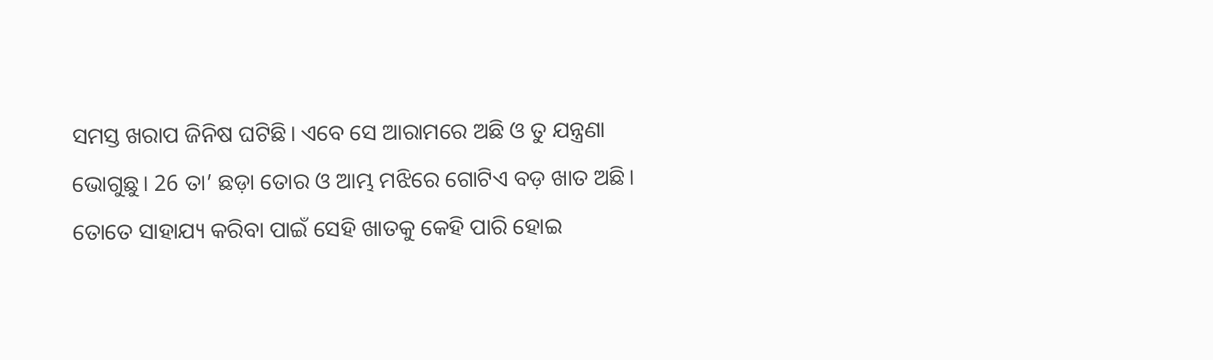ସମସ୍ତ ଖରାପ ଜିନିଷ ଘଟିଛି। ଏବେ ସେ ଆରାମରେ ଅଛି ଓ ତୁ ଯନ୍ତ୍ରଣା ଭୋଗୁଛୁ। 26 ତା’ ଛଡ଼ା ତୋର ଓ ଆମ୍ଭ ମଝିରେ ଗୋଟିଏ ବଡ଼ ଖାତ ଅଛି। ତୋତେ ସାହାଯ୍ୟ କରିବା ପାଇଁ ସେହି ଖାତକୁ କେହି ପାରି ହୋଇ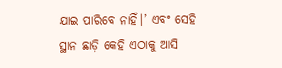ଯାଇ ପାରିବେ ନାହିଁ।’ ଏବଂ ସେହି ସ୍ଥାନ ଛାଡ଼ି କେହି ଏଠାକୁ ଆସି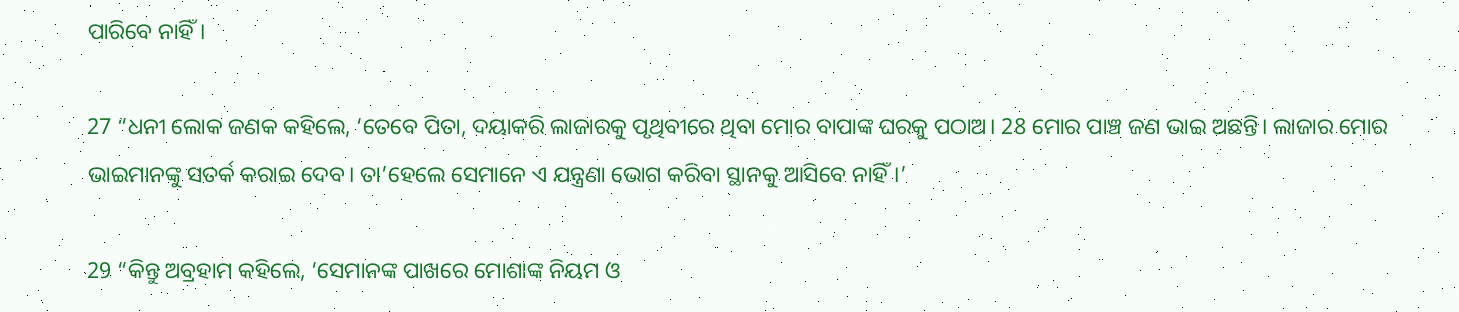ପାରିବେ ନାହିଁ।

27 “ଧନୀ ଲୋକ ଜଣକ କହିଲେ, ‘ତେବେ ପିତା, ଦୟାକରି ଲାଜାରକୁ ପୃଥିବୀରେ ଥିବା ମୋର ବାପାଙ୍କ ଘରକୁ ପଠାଅ। 28 ମୋର ପାଞ୍ଚ ଜଣ ଭାଇ ଅଛନ୍ତି। ଲାଜାର ମୋର ଭାଇମାନଙ୍କୁ ସତର୍କ କରାଇ ଦେବ। ତା’ହେଲେ ସେମାନେ ଏ ଯନ୍ତ୍ରଣା ଭୋଗ କରିବା ସ୍ଥାନକୁ ଆସିବେ ନାହିଁ।’

29 “କିନ୍ତୁ ଅବ୍ରହାମ କହିଲେ, ‘ସେମାନଙ୍କ ପାଖରେ ମୋଶାଙ୍କ ନିୟମ ଓ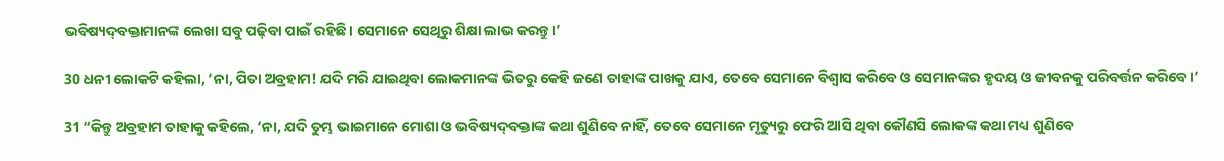ଭବିଷ୍ୟ‌ଦ୍‌ବକ୍ତାମାନଙ୍କ ଲେଖା ସବୁ ପଢ଼ିବା ପାଇଁ ରହିଛି। ସେମାନେ ସେଥିରୁ ଶିକ୍ଷା ଲାଭ କରନ୍ତୁ।’

30 ଧନୀ ଲୋକଟି କହିଲା, ‘ନା, ପିତା ଅବ୍ରହାମ! ଯଦି ମରି ଯାଇଥିବା ଲୋକମାନଙ୍କ ଭିତରୁ କେହି ଜଣେ ତାହାଙ୍କ ପାଖକୁ ଯାଏ, ତେବେ ସେମାନେ ବିଶ୍ୱାସ କରିବେ ଓ ସେମାନଙ୍କର ହୃଦୟ ଓ ଜୀବନକୁ ପରିବର୍ତ୍ତନ କରିବେ।’

31 “କିନ୍ତୁ ଅବ୍ରହାମ ତାହାକୁ କହିଲେ, ‘ନା, ଯଦି ତୁମ୍ଭ ଭାଇମାନେ ମୋଶା ଓ ଭବିଷ୍ୟ‌ଦ୍‌ବକ୍ତାଙ୍କ କଥା ଶୁଣିବେ ନାହିଁ, ତେବେ ସେମାନେ ମୃତ୍ୟୁରୁ ଫେରି ଆସି ଥିବା କୌଣସି ଲୋକଙ୍କ କଥା ମଧ୍ୟ ଶୁଣିବେ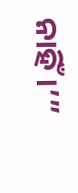ନାହିଁ।’”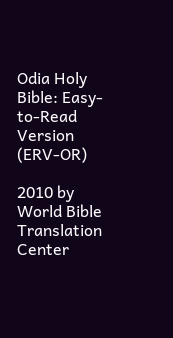Odia Holy Bible: Easy-to-Read Version (ERV-OR)

2010 by World Bible Translation Center